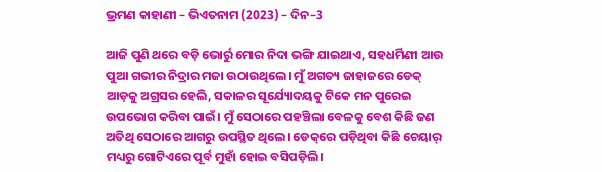ଭ୍ରମଣ କାହାଣୀ – ଭିଏତନାମ (2023) – ଦିନ–3

ଆଜି ପୁଣି ଥରେ ବଡ଼ି ଭୋର୍ରୁ ମୋର ନିଦା ଭଙ୍ଗି ଯାଇଥାଏ, ସହଧର୍ମିଣୀ ଆଉ ପୁଆ ଗଭୀର ନିଦ୍ରାର ମଜା ଉଠାଉଥିଲେ। ମୁଁ ଅଗତ୍ୟ ଜାହାଜରେ ଡେକ୍‌ ଆଡ଼କୁ ଅଗ୍ରସର ହେଲି, ସକାଳର ସୂର୍ଯ୍ୟୋଦୟକୁ ଟିକେ ମନ ପୁରେଇ ଉପଭୋଗ କରିବା ପାଇଁ। ମୁଁ ସେଠାରେ ପହଞ୍ଚିଲା ବେଳକୁ ବେଶ କିଛି ଜଣ ଅତିଥି ସେଠାରେ ଆଗରୁ ଉପସ୍ଥିତ ଥିଲେ। ଡେକ୍‌ରେ ପଡ଼ିଥିବା କିଛି ଚେୟାର୍‌ ମଧ୍ୟରୁ ଗୋଟିଏରେ ପୂର୍ବ ମୁହାଁ ହୋଇ ବସିପଡ଼ିଲି।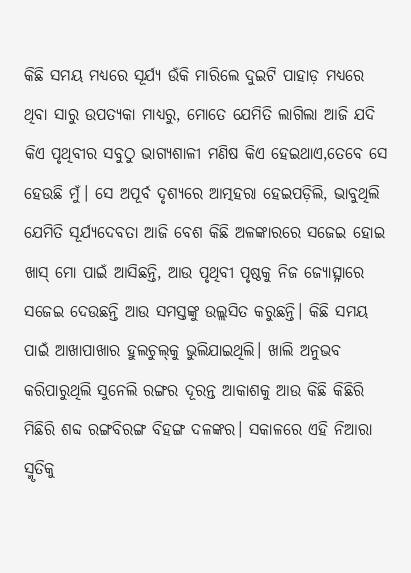କିଛି ସମୟ ମଧ୍ୟରେ ସୂର୍ଯ୍ୟ ଉଁକି ମାରିଲେ ଦୁଇଟି ପାହାଡ଼ ମଧ୍ୟରେ ଥିବା ସାରୁ ଉପତ୍ୟକା ମାଧ୍ୟରୁ, ମୋତେ ଯେମିତି ଲାଗିଲା ଆଜି ଯଦି କିଏ ପୃଥିବୀର ସବୁଠୁ ଭାଗ୍ୟଶାଳୀ ମଣିଷ କିଏ ହେଇଥାଏ,ତେବେ ସେ ହେଉଛି ମୁଁ। ସେ ଅପୂର୍ବ ଦୃଶ୍ୟରେ ଆତ୍ମହରା ହେଇପଡ଼ିଲି, ଭାବୁଥିଲି ଯେମିତି ସୂର୍ଯ୍ୟଦେବତା ଆଜି ବେଶ କିଛି ଅଳଙ୍କାରରେ ସଜେଇ ହୋଇ ଖାସ୍‌ ମୋ ପାଇଁ ଆସିଛନ୍ତି, ଆଉ ପୃଥିବୀ ପୃଷ୍ଠକୁ ନିଜ ଜ୍ୟୋତ୍ସ୍ନାରେ ସଜେଇ ଦେଉଛନ୍ତି ଆଉ ସମସ୍ତଙ୍କୁ ଉଲ୍ଲସିତ କରୁଛନ୍ତି। କିଛି ସମୟ ପାଇଁ ଆଖାପାଖାର ହୁଲଚୁଲ୍‌କୁ ଭୁଲିଯାଇଥିଲି। ଖାଲି ଅନୁଭବ କରିପାରୁଥିଲି ସୁନେଲି ରଙ୍ଗର ଦୂରନ୍ତ ଆକାଶକୁ ଆଉ କିଛି କିଛିରି ମିଛିରି ଶବ୍ଦ ରଙ୍ଗବିରଙ୍ଗ ବିହଙ୍ଗ ଦଳଙ୍କର। ସକାଳରେ ଏହି ନିଆରା ସ୍ମୃତିକୁ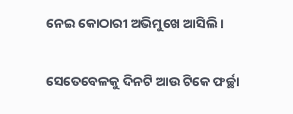ନେଇ କୋଠାରୀ ଅଭିମୁଖେ ଆସିଲି।

ସେତେବେଳକୁ ଦିନଟି ଆଉ ଟିକେ ଫର୍ଚ୍ଛା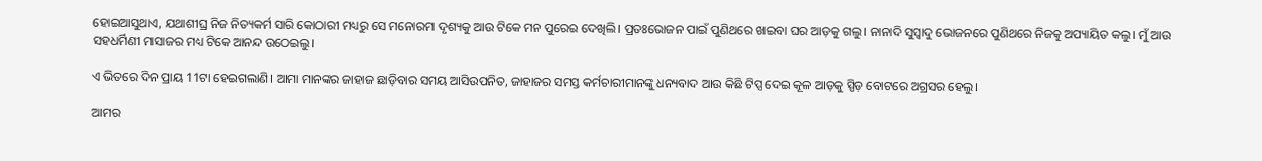ହୋଇଆସୁଥାଏ, ଯଥାଶୀଘ୍ର ନିଜ ନିତ୍ୟକର୍ମ ସାରି କୋଠାରୀ ମଧ୍ୟରୁ ସେ ମନୋରମା ଦୃଶ୍ୟକୁ ଆଉ ଟିକେ ମନ ପୁରେଇ ଦେଖିଲି। ପ୍ରତଃଭୋଜନ ପାଇଁ ପୁଣିଥରେ ଖାଇବା ଘର ଆଡ଼କୁ ଗଲୁ। ନାନାଦି ସୁସ୍ୱାଦୁ ଭୋଜନରେ ପୁଣିଥରେ ନିଜକୁ ଅପ୍ୟାୟିତ କଲୁ। ମୁଁ ଆଉ ସହଧର୍ମିଣୀ ମାସାଜର ମଧ୍ୟ ଟିକେ ଆନନ୍ଦ ଉଠେଇଲୁ।

ଏ ଭିତରେ ଦିନ ପ୍ରାୟ 11ଟା ହେଇଗଲାଣି। ଆମା ମାନଙ୍କର ଜାହାଜ ଛାଡ଼ିବାର ସମୟ ଆସିଉପନିତ, ଜାହାଜର ସମସ୍ତ କର୍ମଚାରୀମାନଙ୍କୁ ଧନ୍ୟବାଦ ଆଉ କିଛି ଟିପ୍ସ ଦେଇ କୂଳ ଆଡ଼କୁ ସ୍ପିଡ଼ ବୋଟରେ ଅଗ୍ରସର ହେଲୁ।

ଆମର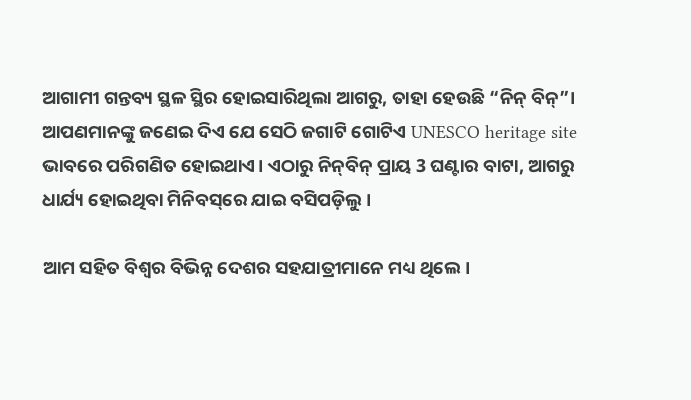ଆଗାମୀ ଗନ୍ତବ୍ୟ ସ୍ଥଳ ସ୍ଥିର ହୋଇସାରିଥିଲା ଆଗରୁ, ତାହା ହେଉଛି “ନିନ୍‌ ବିନ୍‌”। ଆପଣମାନଙ୍କୁ ଜଣେଇ ଦିଏ ଯେ ସେଠି ଜଗାଟି ଗୋଟିଏ UNESCO heritage site ଭାବରେ ପରିଗଣିତ ହୋଇଥାଏ। ଏଠାରୁ ନିନ୍‌ବିନ୍‌ ପ୍ରାୟ 3 ଘଣ୍ଟାର ବାଟା, ଆଗରୁ ଧାର୍ଯ୍ୟ ହୋଇଥିବା ମିନିବସ୍‌ରେ ଯାଇ ବସିପଡ଼ିଲୁ।

ଆମ ସହିତ ବିଶ୍ୱର ବିଭିନ୍ନ ଦେଶର ସହଯାତ୍ରୀମାନେ ମଧ୍ୟ ଥିଲେ।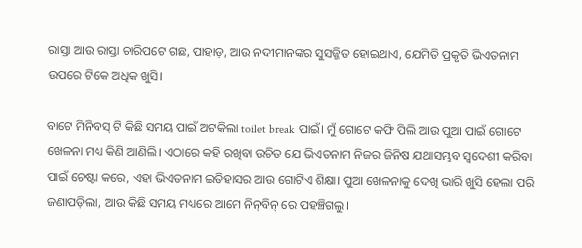ରାସ୍ତା ଆଉ ରାସ୍ତା ଚାରିପଟେ ଗଛ, ପାହାଡ଼, ଆଉ ନଦୀମାନଙ୍କର ସୁସଜ୍ଜିତ ହୋଇଥାଏ, ଯେମିତି ପ୍ରକୃତି ଭିଏତନାମ ଉପରେ ଟିକେ ଅଧିକ ଖୁସି।

ବାଟେ ମିନିବସ୍‌ ଟି କିଛି ସମୟ ପାଇଁ ଅଟକିଲା toilet break ପାଇଁ। ମୁଁ ଗୋଟେ କଫି ପିଲି ଆଉ ପୁଆ ପାଇଁ ଗୋଟେ ଖେଳନା ମଧ୍ୟ କିଣି ଆଣିଲି। ଏଠାରେ କହି ରଖିବା ଉଚିତ ଯେ ଭିଏତନାମ ନିଜର ଜିନିଷ ଯଥାସମ୍ଭବ ସ୍ୱଦେଶୀ କରିବା ପାଇଁ ଚେଷ୍ଟା କରେ, ଏହା ଭିଏତନାମ ଇତିହାସର ଆଉ ଗୋଟିଏ ଶିକ୍ଷା। ପୁଆ ଖେଳନାକୁ ଦେଖି ଭାରି ଖୁସି ହେଲା ପରି ଜଣାପଡ଼ିଲା, ଆଉ କିଛି ସମୟ ମଧ୍ୟରେ ଆମେ ନିନ୍‌ବିନ୍‌ ରେ ପହଞ୍ଚିଗଲୁ।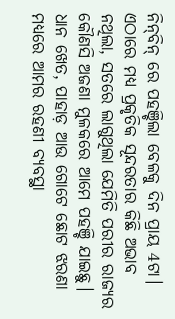ନିନ୍‌ବିନ୍‌ ରେ ପହଞ୍ଚିଲା ବେଳକୁ ଦିନ ପ୍ରାୟ 4ଟା। ଏଠାରେ ମଧ୍ୟ ପ୍ରକୃତିକ ସୂନ୍ଦରତାର କିଛି ଅଭାବ ନଥିଲା, ସତରେ ଲାଗୁଥିଲା ଯେମିତି ପରୀର ରାଜ୍ୟର କୌଣସି ଅଜଣା ମୁଳକରେ ଆମେ ପହଞ୍ଚି ଯାଇଛୁ। ଧାନ ଖେତ, ପାହାଡ଼ ଆଉ ଗୋଟେ ଛୋଟ ଝରଣା ମଧ୍ୟରେ ଆମର ରହଣୀ ବ୍ୟବସ୍ଥା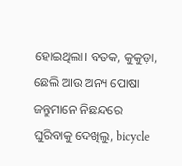ହୋଇଥିଲା। ବତକ, କୁକୁଡ଼ା, ଛେଲି ଆଉ ଅନ୍ୟ ପୋଷା ଜନ୍ତୁମାନେ ନିଛନ୍ଦରେ ଘୁରିବାକୁ ଦେଖିଲୁ, bicycle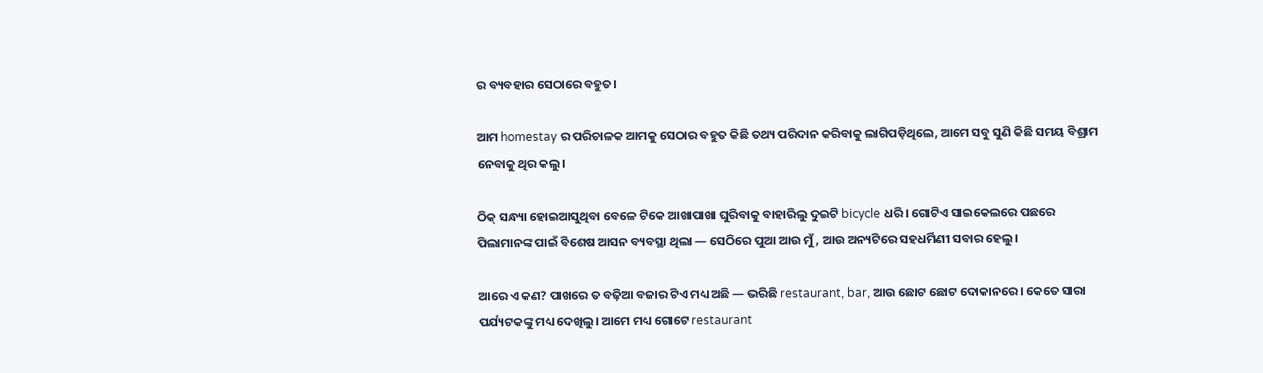ର ବ୍ୟବହାର ସେଠାରେ ବହୁତ।

ଆମ homestay ର ପରିଚାଳକ ଆମକୁ ସେଠାର ବହୁତ କିଛି ତଥ୍ୟ ପରିଦାନ କରିବାକୁ ଲାଗିପଡ଼ିଥିଲେ, ଆମେ ସବୁ ସୁଣି କିଛି ସମୟ ବିଶ୍ରାମ ନେବାକୁ ଥିର କଲୁ।

ଠିକ୍ ସନ୍ଧ୍ୟା ହୋଇଆସୁଥିବା ବେଳେ ଟିକେ ଆଖାପାଖା ଘୁରିବାକୁ ବାହାରିଲୁ ଦୁଇଟି bicycle ଧରି। ଗୋଟିଏ ସାଇକେଲରେ ପଛରେ ପିଲାମାନଙ୍କ ପାଇଁ ବିଶେଷ ଆସନ ବ୍ୟବସ୍ଥା ଥିଲା — ସେଠିରେ ପୁଆ ଆଉ ମୁଁ, ଆଉ ଅନ୍ୟଟିରେ ସହଧର୍ମିଣୀ ସବାର ହେଲୁ।

ଆରେ ଏ କଣ? ପାଖରେ ତ ବଢ଼ିଆ ବଜାର ଟିଏ ମଧ୍ୟ ଅଛି — ଭରିଛି restaurant, bar, ଆଉ ଛୋଟ ଛୋଟ ଦୋକାନରେ। କେତେ ସାରା ପର୍ଯ୍ୟଟକଙ୍କୁ ମଧ୍ୟ ଦେଖିଲୁ। ଆମେ ମଧ୍ୟ ଗୋଟେ restaurant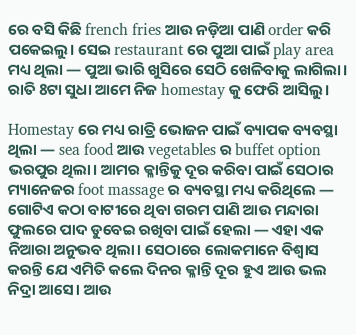ରେ ବସି କିଛି french fries ଆଉ ନଡ଼ିଆ ପାଣି order କରି ପକେଇଲୁ। ସେଇ restaurant ରେ ପୁଆ ପାଇଁ play area ମଧ୍ୟ ଥିଲା — ପୁଆ ଭାରି ଖୁସିରେ ସେଠି ଖେଳିବାକୁ ଲାଗିଲା। ରାତି 8ଟା ସୁଧା ଆମେ ନିଜ homestay କୁ ଫେରି ଆସିଲୁ।

Homestay ରେ ମଧ୍ୟ ରାତ୍ରି ଭୋଜନ ପାଇଁ ବ୍ୟାପକ ବ୍ୟବସ୍ଥା ଥିଲା — sea food ଆଉ vegetables ର buffet option ଭରପୁର ଥିଲା। ଆମର କ୍ଳାନ୍ତିକୁ ଦୂର କରିବା ପାଇଁ ସେଠାର ମ୍ୟାନେଜର foot massage ର ବ୍ୟବସ୍ଥା ମଧ୍ୟ କରିଥିଲେ — ଗୋଟିଏ କଠା ବାଟୀରେ ଥିବା ଗରମ ପାଣି ଆଉ ମନ୍ଦାରା ଫୁଲରେ ପାଦ ଡୁବେଇ ରଖିବା ପାଇଁ ହେଲା — ଏହା ଏକ ନିଆରା ଅନୁଭବ ଥିଲା। ସେଠାରେ ଲୋକମାନେ ବିଶ୍ୱାସ କରନ୍ତି ଯେ ଏମିତି କଲେ ଦିନର କ୍ଳାନ୍ତି ଦୂର ହୁଏ ଆଉ ଭଲ ନିଦ୍ରା ଆସେ। ଆଉ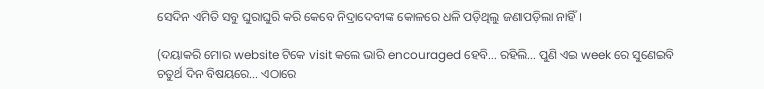ସେଦିନ ଏମିତି ସବୁ ଘୁରାଘୁରି କରି କେବେ ନିଦ୍ରାଦେବୀଙ୍କ କୋଳରେ ଧଳି ପଡ଼ିଥିଲୁ ଜଣାପଡ଼ିଲା ନାହିଁ।

(ଦୟାକରି ମୋର website ଟିକେ visit କଲେ ଭାରି encouraged ହେବି… ରହିଲି… ପୁଣି ଏଇ week ରେ ସୁଣେଇବି ଚତୁର୍ଥ ଦିନ ବିଷୟରେ… ଏଠାରେ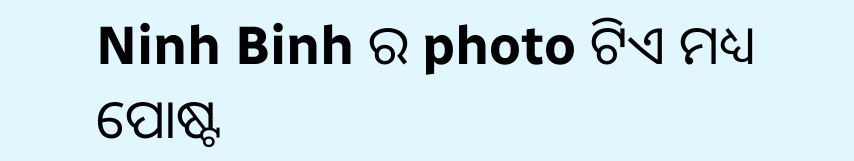Ninh Binh ର photo ଟିଏ ମଧ୍ୟ ପୋଷ୍ଟ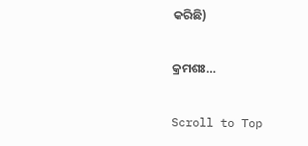କରିଛି)

କ୍ରମଶଃ…

Scroll to Top